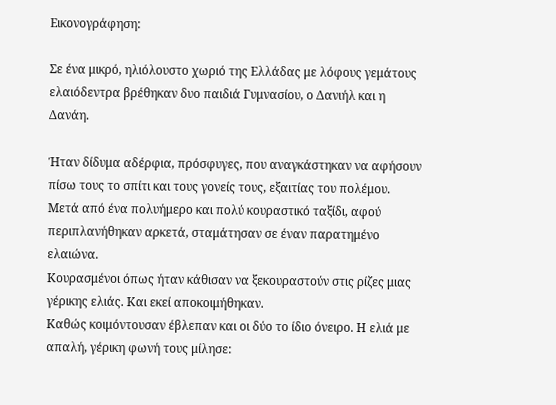Εικονογράφηση:

Σε ένα μικρό, ηλιόλουστο χωριό της Ελλάδας με λόφους γεμάτους ελαιόδεντρα βρέθηκαν δυο παιδιά Γυμνασίου, ο Δανιήλ και η Δανάη.

Ήταν δίδυμα αδέρφια, πρόσφυγες, που αναγκάστηκαν να αφήσουν πίσω τους το σπίτι και τους γονείς τους, εξαιτίας του πολέμου.
Μετά από ένα πολυήμερο και πολύ κουραστικό ταξίδι, αφού περιπλανήθηκαν αρκετά, σταμάτησαν σε έναν παρατημένο ελαιώνα.
Κουρασμένοι όπως ήταν κάθισαν να ξεκουραστούν στις ρίζες μιας γέρικης ελιάς. Και εκεί αποκοιμήθηκαν.
Καθώς κοιμόντουσαν έβλεπαν και οι δύο το ίδιο όνειρο. Η ελιά με απαλή, γέρικη φωνή τους μίλησε: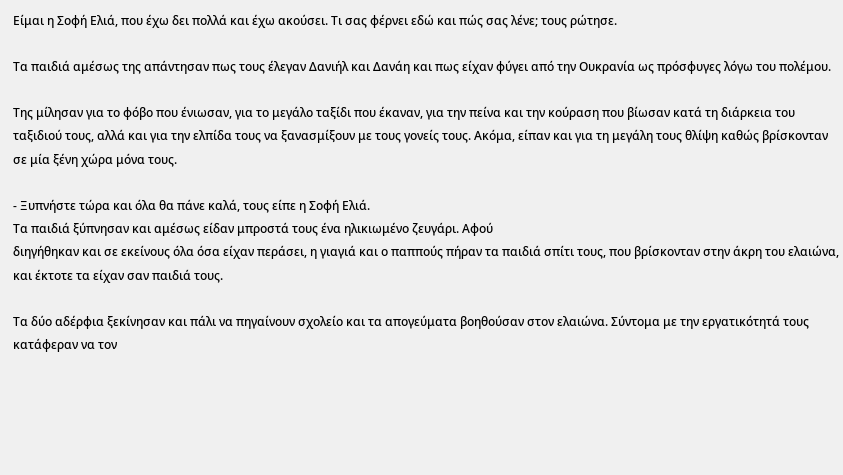Είμαι η Σοφή Ελιά, που έχω δει πολλά και έχω ακούσει. Τι σας φέρνει εδώ και πώς σας λένε; τους ρώτησε.

Τα παιδιά αμέσως της απάντησαν πως τους έλεγαν Δανιήλ και Δανάη και πως είχαν φύγει από την Ουκρανία ως πρόσφυγες λόγω του πολέμου.

Της μίλησαν για το φόβο που ένιωσαν, για το μεγάλο ταξίδι που έκαναν, για την πείνα και την κούραση που βίωσαν κατά τη διάρκεια του ταξιδιού τους, αλλά και για την ελπίδα τους να ξανασμίξουν με τους γονείς τους. Ακόμα, είπαν και για τη μεγάλη τους θλίψη καθώς βρίσκονταν σε μία ξένη χώρα μόνα τους.

- Ξυπνήστε τώρα και όλα θα πάνε καλά, τους είπε η Σοφή Ελιά.
Τα παιδιά ξύπνησαν και αμέσως είδαν μπροστά τους ένα ηλικιωμένο ζευγάρι. Αφού
διηγήθηκαν και σε εκείνους όλα όσα είχαν περάσει, η γιαγιά και ο παππούς πήραν τα παιδιά σπίτι τους, που βρίσκονταν στην άκρη του ελαιώνα, και έκτοτε τα είχαν σαν παιδιά τους.

Τα δύο αδέρφια ξεκίνησαν και πάλι να πηγαίνουν σχολείο και τα απογεύματα βοηθούσαν στον ελαιώνα. Σύντομα με την εργατικότητά τους κατάφεραν να τον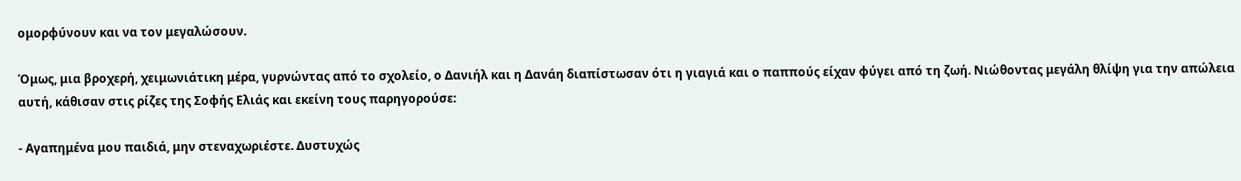ομορφύνουν και να τον μεγαλώσουν.

Όμως, μια βροχερή, χειμωνιάτικη μέρα, γυρνώντας από το σχολείο, ο Δανιήλ και η Δανάη διαπίστωσαν ότι η γιαγιά και ο παππούς είχαν φύγει από τη ζωή. Νιώθοντας μεγάλη θλίψη για την απώλεια αυτή, κάθισαν στις ρίζες της Σοφής Ελιάς και εκείνη τους παρηγορούσε:

- Αγαπημένα μου παιδιά, μην στεναχωριέστε. Δυστυχώς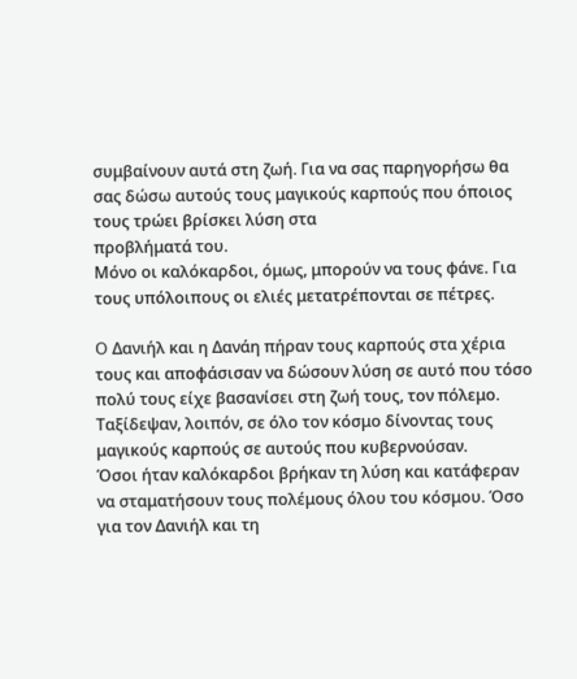συμβαίνουν αυτά στη ζωή. Για να σας παρηγορήσω θα σας δώσω αυτούς τους μαγικούς καρπούς που όποιος τους τρώει βρίσκει λύση στα
προβλήματά του.
Μόνο οι καλόκαρδοι, όμως, μπορούν να τους φάνε. Για τους υπόλοιπους οι ελιές μετατρέπονται σε πέτρες.

O Δανιήλ και η Δανάη πήραν τους καρπούς στα χέρια τους και αποφάσισαν να δώσουν λύση σε αυτό που τόσο πολύ τους είχε βασανίσει στη ζωή τους, τον πόλεμο. Ταξίδεψαν, λοιπόν, σε όλο τον κόσμο δίνοντας τους μαγικούς καρπούς σε αυτούς που κυβερνούσαν.
Όσοι ήταν καλόκαρδοι βρήκαν τη λύση και κατάφεραν να σταματήσουν τους πολέμους όλου του κόσμου. Όσο για τον Δανιήλ και τη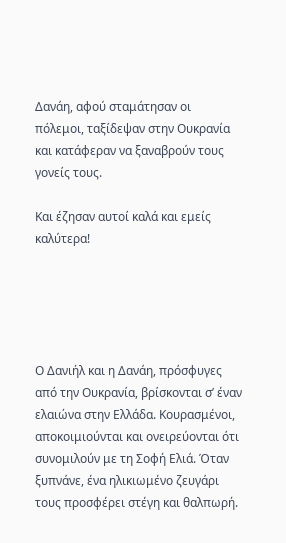Δανάη, αφού σταμάτησαν οι πόλεμοι, ταξίδεψαν στην Ουκρανία και κατάφεραν να ξαναβρούν τους γονείς τους.

Και έζησαν αυτοί καλά και εμείς καλύτερα!





Ο Δανιήλ και η Δανάη, πρόσφυγες από την Ουκρανία, βρίσκονται σ’ έναν ελαιώνα στην Ελλάδα. Κουρασμένοι, αποκοιμιούνται και ονειρεύονται ότι συνομιλούν με τη Σοφή Ελιά. Όταν ξυπνάνε, ένα ηλικιωμένο ζευγάρι τους προσφέρει στέγη και θαλπωρή.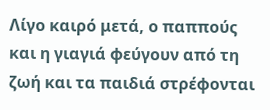Λίγο καιρό μετά, ο παππούς και η γιαγιά φεύγουν από τη ζωή και τα παιδιά στρέφονται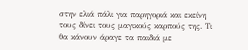στην ελιά πάλι για παρηγοριά και εκείνη τους δίνει τους μαγικούς καρπούς της. Τι θα κάνουν άραγε τα παιδιά με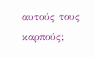αυτούς τους καρπούς;